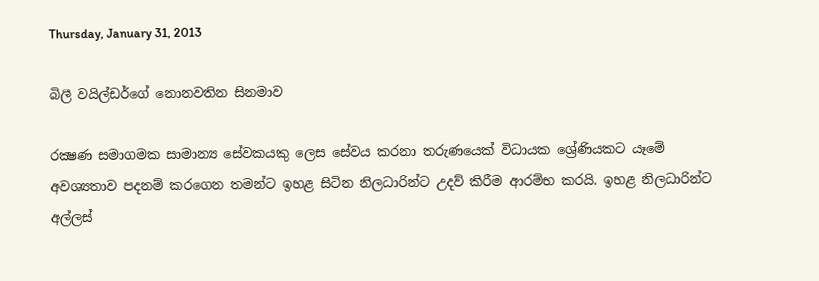Thursday, January 31, 2013

බිලී වයිල්ඩර්ගේ නොනවතින සිනමාව

රක්‍ෂණ සමාගමක සාමාන්‍ය සේවකයකු ලෙස සේවය කරනා තරුණයෙක් විධායක ශ්‍රේණියකට යෑමේ අවශ්‍යතාව පදනම් කරගෙන තමන්ට ඉහළ සිටින නිලධාරින්ට උදව් කිරීම ආරම්භ කරයි. ඉහළ නිලධාරින්ට අල්ලස්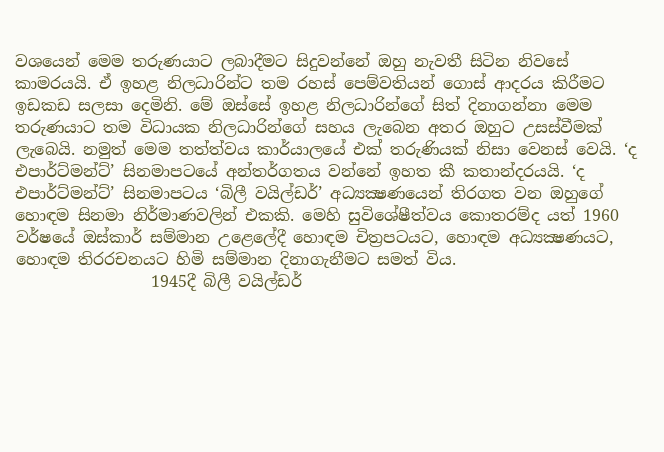වශයෙන් මෙම තරුණයාට ලබාදීමට සිදුවන්නේ ඔහු නැවතී සිටින නිවසේ කාමරයයි. ඒ ඉහළ නිලධාරින්ට තම රහස් පෙම්වතියන් ගොස් ආදරය කිරීමට ඉඩකඩ සලසා දෙමිනි. මේ ඔස්සේ ඉහළ නිලධාරින්ගේ සිත් දිනාගන්නා මෙම තරුණයාට තම විධායක නිලධාරින්ගේ සහය ලැබෙන අතර ඔහුට උසස්වීමක් ලැබෙයි. නමුත් මෙම තත්ත්වය කාර්යාලයේ එක් තරුණියක් නිසා වෙනස් වෙයි. ‘ද එපාර්ට්මන්ට්’ සිනමාපටයේ අන්තර්ගතය වන්නේ ඉහත කී කතාන්දරයයි. ‘ද එපාර්ට්මන්ට්’ සිනමාපටය ‘බිලී වයිල්ඩර්’ අධ්‍යක්‍ෂණයෙන් තිරගත වන ඔහුගේ හොඳම සිනමා නිර්මාණවලින් එකකි. මෙහි සුවිශේෂීත්වය කොතරම්ද යත් 1960 වර්ෂයේ ඔස්කාර් සම්මාන උළෙලේදී හොඳම චිත්‍රපටයට, හොඳම අධ්‍යක්‍ෂණයට, හොඳම තිරරචනයට හිමි සම්මාන දිනාගැනීමට සමත් විය.
                 1945දී බිලී වයිල්ඩර්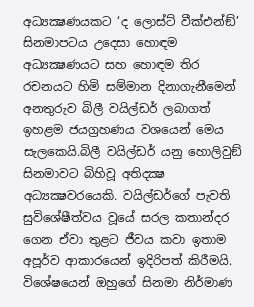අධ්‍යක්‍ෂණයකට ‘ද ලොස්ට් වීක්එන්ඞ්’  සිනමාපටය උදෙසා හොඳම අධ්‍යක්‍ෂණයට සහ හොඳම තිර රචනයට හිමි සම්මාන දිනාගැනීමෙන් අනතුරුව බිලී වයිල්ඩර් ලබාගත් ඉහළම ජයග්‍රහණය වශයෙන් මෙය සැලකෙයි.බිලී වයිල්ඩර් යනු හොලිවුඞ් සිනමාවට බිහිවූ අතිදක්‍ෂ අධ්‍යක්‍ෂවරයෙකි. වයිල්ඩර්ගේ පැවති සුවිශේෂීත්වය වූයේ සරල කතාන්දර ගෙන ඒවා තුළට ජීවය කවා ඉතාම අපූර්ව ආකාරයෙන් ඉදිරිපත් කිරීමයි. විශේෂයෙන් ඔහුගේ සිනමා නිර්මාණ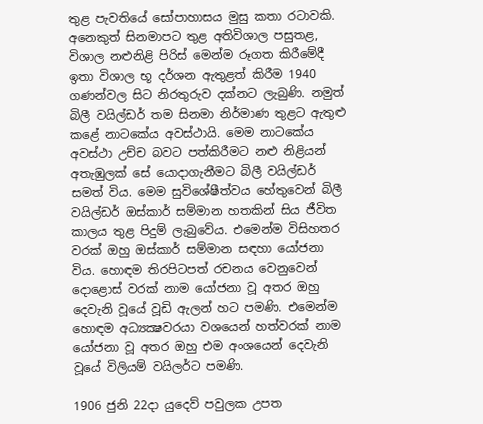තුළ පැවතියේ සෝපාහාසය මුසු කතා රටාවකි. අනෙකුත් සිනමාපට තුළ අතිවිශාල පසුතළ, විශාල නළුනිළි පිරිස් මෙන්ම රූගත කිරීමේදී ඉතා විශාල භූ දර්ශන ඇතුළත් කිරීම 1940 ගණන්වල සිට නිරතුරුව දක්නට ලැබුණි. නමුත් බිලී වයිල්ඩර් තම සිනමා නිර්මාණ තුළට ඇතුළු කළේ නාටකේය අවස්ථායි. මෙම නාටකේය අවස්ථා උච්ච බවට පත්කිරීමට නළු නිළියන් අතැඹුලක් සේ යොදාගැනීමට බිලී වයිල්ඩර් සමත් විය. මෙම සුවිශේෂීත්වය හේතුවෙන් බිලී වයිල්ඩර් ඔස්කාර් සම්මාන හතකින් සිය ජීවිත කාලය තුළ පිදුම් ලැබුවේය. එමෙන්ම විසිහතර වරක් ඔහු ඔස්කාර් සම්මාන සඳහා යෝජනා විය. හොඳම තිරපිටපත් රචනය වෙනුවෙන් දොළොස් වරක් නාම යෝජනා වූ අතර ඔහු දෙවැනි වූයේ වූඩි ඇලන් හට පමණි. එමෙන්ම හොඳම අධ්‍යක්‍ෂවරයා වශයෙන් හත්වරක් නාම යෝජනා වූ අතර ඔහු එම අංශයෙන් දෙවැනි වූයේ විලියම් වයිලර්ට පමණි.

1906 ජුනි 22දා යුදෙව් පවුලක උපත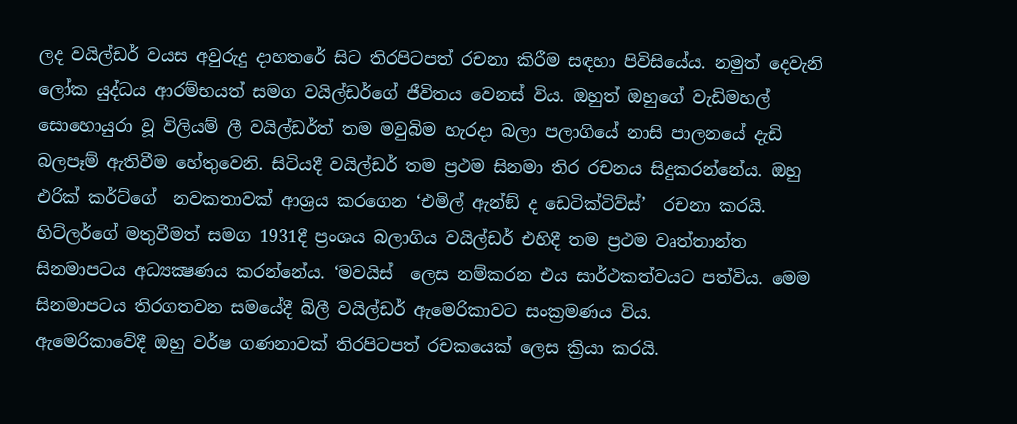ලද වයිල්ඩර් වයස අවුරුදු දාහතරේ සිට තිරපිටපත් රචනා කිරීම සඳහා පිවිසියේය. නමුත් දෙවැනි ලෝක යුද්ධය ආරම්භයත් සමග වයිල්ඩර්ගේ ජීවිතය වෙනස් විය. ඔහුත් ඔහුගේ වැඩිමහල් සොහොයුරා වූ විලියම් ලී වයිල්ඩර්ත් තම මවුබිම හැරදා බලා පලාගියේ නාසි පාලනයේ දැඩි බලපෑම් ඇතිවීම හේතුවෙනි. සිටියදී වයිල්ඩර් තම ප්‍රථම සිනමා තිර රචනය සිදුකරන්නේය. ඔහු එරික් කර්ට්ගේ  නවකතාවක් ආශ්‍රය කරගෙන ‘එමිල් ඇන්ඞ් ද ඩෙටික්ටිව්ස්’  රචනා කරයි. හිට්ලර්ගේ මතුවීමත් සමග 1931දී ප්‍රංශය බලාගිය වයිල්ඩර් එහිදී තම ප්‍රථම වෘත්තාන්ත සිනමාපටය අධ්‍යක්‍ෂණය කරන්නේය. ‘මවයිස්  ලෙස නම්කරන එය සාර්ථකත්වයට පත්විය. මෙම සිනමාපටය තිරගතවන සමයේදී බිලී වයිල්ඩර් ඇමෙරිකාවට සංක්‍රමණය විය.
ඇමෙරිකාවේදී ඔහු වර්ෂ ගණනාවක් තිරපිටපත් රචකයෙක් ලෙස ක්‍රියා කරයි.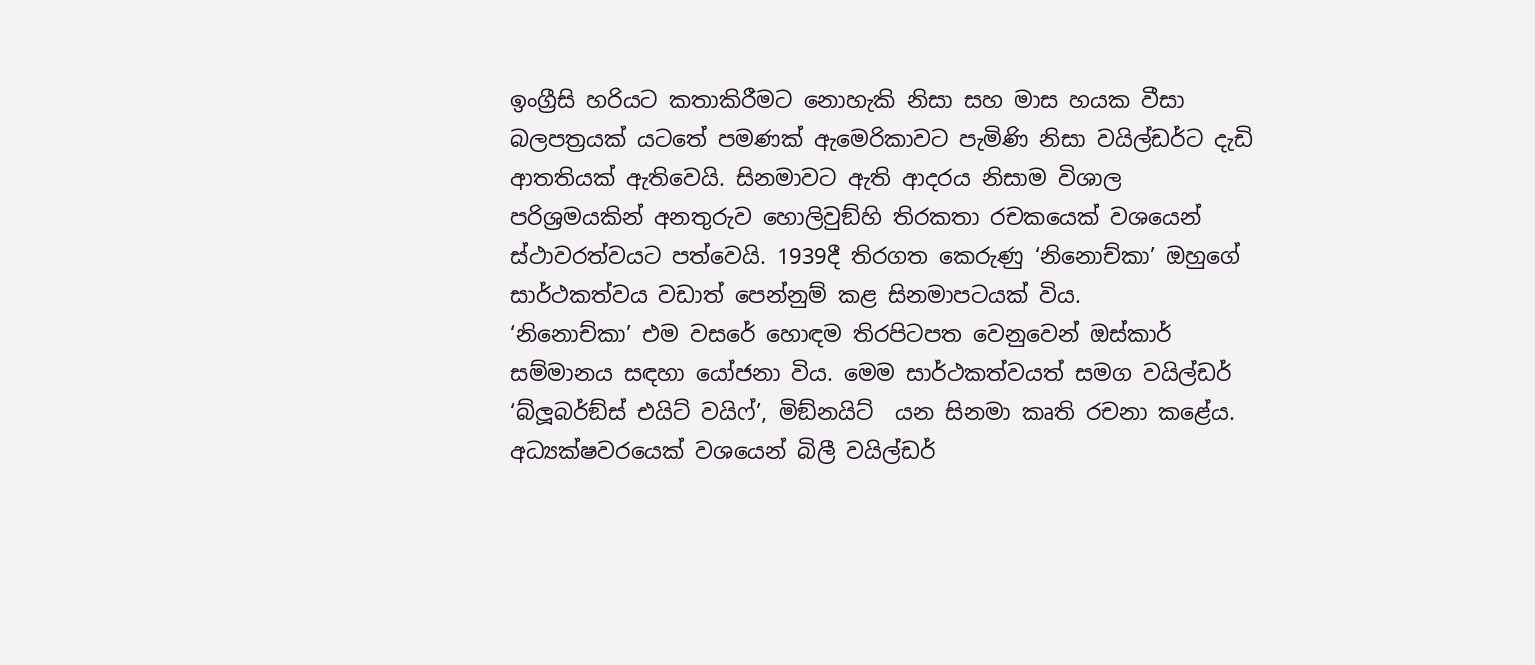ඉංග්‍රීසි හරියට කතාකිරීමට නොහැකි නිසා සහ මාස හයක වීසා බලපත්‍රයක් යටතේ පමණක් ඇමෙරිකාවට පැමිණි නිසා වයිල්ඩර්ට දැඩි ආතතියක් ඇතිවෙයි. සිනමාවට ඇති ආදරය නිසාම විශාල පරිශ්‍රමයකින් අනතුරුව හොලිවුඞ්හි තිරකතා රචකයෙක් වශයෙන් ස්ථාවරත්වයට පත්වෙයි. 1939දී තිරගත කෙරුණු ‘නිනොච්කා’ ඔහුගේ සාර්ථකත්වය වඩාත් පෙන්නුම් කළ සිනමාපටයක් විය.
‘නිනොච්කා’ එම වසරේ හොඳම තිරපිටපත වෙනුවෙන් ඔස්කාර් සම්මානය සඳහා යෝජනා විය. මෙම සාර්ථකත්වයත් සමග වයිල්ඩර් ‘බ්ලූබර්ඞ්ස් එයිට් වයිෆ්’, මිඞ්නයිට්  යන සිනමා කෘති රචනා කළේය.
අධ්‍යක්ෂවරයෙක් වශයෙන් බිලී වයිල්ඩර්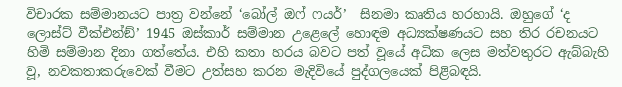විචාරක සම්මානයට පාත්‍ර වන්නේ ‘බෝල් ඔෆ් ෆයර්’  සිනමා කෘතිය හරහායි. ඔහුගේ ‘ද ලොස්ට් වීක්එන්ඞ්’ 1945 ඔස්කාර් සම්මාන උළෙලේ හොඳම අධ්‍යක්ෂණයට සහ තිර රචනයට හිමි සම්මාන දිනා ගත්තේය. එහි කතා හරය බවට පත් වූයේ අධික ලෙස මත්වතුරට ඇබ්බැහි වූ, නවකතාකරුවෙක් වීමට උත්සහ කරන මැදිවියේ පුද්ගලයෙක් පිළිබඳයි.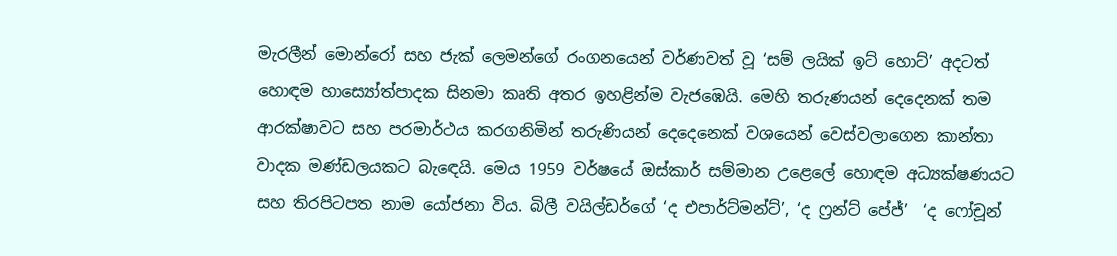මැරලීන් මොන්රෝ සහ ජැක් ලෙමන්ගේ රංගනයෙන් වර්ණවත් වූ ‘සම් ලයික් ඉට් හොට්’ අදටත් හොඳම හාස්‍යෝත්පාදක සිනමා කෘති අතර ඉහළින්ම වැජඹෙයි. මෙහි තරුණයන් දෙදෙනක් තම ආරක්ෂාවට සහ පරමාර්ථය කරගනිමින් තරුණියන් දෙදෙනෙක් වශයෙන් වෙස්වලාගෙන කාන්තා වාදක මණ්ඩලයකට බැඳෙයි. මෙය 1959 වර්ෂයේ ඔස්කාර් සම්මාන උළෙලේ හොඳම අධ්‍යක්ෂණයට සහ තිරපිටපත නාම යෝජනා විය. බිලී වයිල්ඩර්ගේ ‘ද එපාර්ට්මන්ට්’, ‘ද ෆ්‍රන්ට් පේජ්’  ‘ද ෆෝචූන්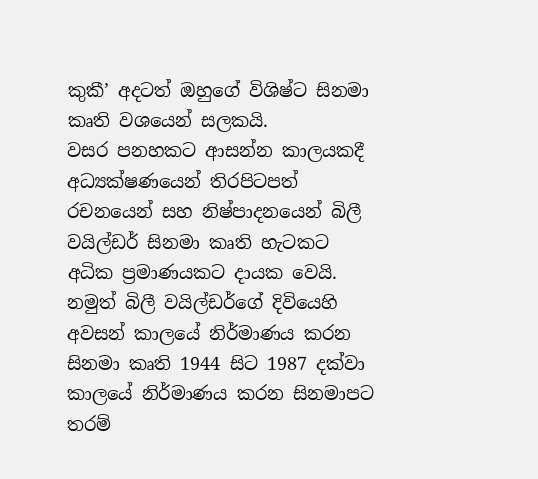කුකී’ අදටත් ඔහුගේ විශිෂ්ට සිනමා කෘති වශයෙන් සලකයි.
වසර පනහකට ආසන්න කාලයකදී අධ්‍යක්ෂණයෙන් තිරපිටපත් රචනයෙන් සහ නිෂ්පාදනයෙන් බිලී වයිල්ඩර් සිනමා කෘති හැටකට අධික ප්‍රමාණයකට දායක වෙයි. නමුත් බිලී වයිල්ඩර්ගේ දිවියෙහි අවසන් කාලයේ නිර්මාණය කරන සිනමා කෘති 1944 සිට 1987 දක්වා කාලයේ නිර්මාණය කරන සිනමාපට තරම්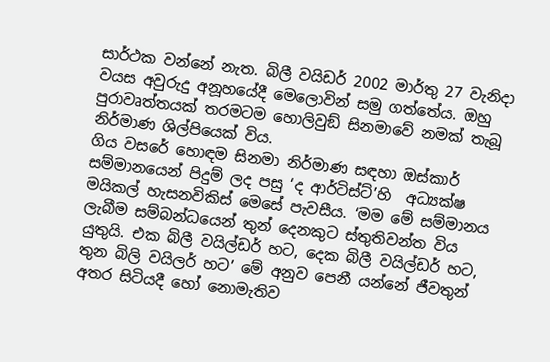සාර්ථක වන්නේ නැත. බිලී වයිඩර් 2002 මාර්තු 27 වැනිදා වයස අවුරුදු අනූහයේදී මෙලොවින් සමු ගත්තේය. ඔහු පුරාවෘත්තයක් තරමටම හොලිවුඞ් සිනමාවේ නමක් තැබූ නිර්මාණ ශිල්පියෙක් විය.
ගිය වසරේ හොඳම සිනමා නිර්මාණ සඳහා ඔස්කාර් සම්මානයෙන් පිදුම් ලද පසු ‘ද ආර්ටිස්ට්’හි  අධ්‍යක්ෂ මයිකල් හැසනවිකිස් මෙසේ පැවසීය. ‘මම මේ සම්මානය ලැබීම සම්බන්ධයෙන් තුන් දෙනකුට ස්තුතිවන්ත විය යුතුයි. එක බිලී වයිල්ඩර් හට, දෙක බිලී වයිල්ඩර් හට, තුන බිලි වයිලර් හට’ මේ අනුව පෙනී යන්නේ ජීවතුන් අතර සිටියදී හෝ නොමැතිව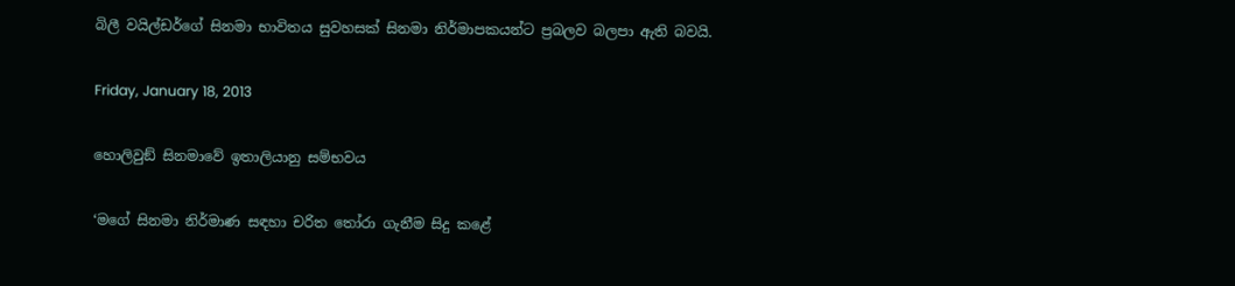බිලී වයිල්ඩර්ගේ සිනමා භාවිතය සුවහසක් සිනමා නිර්මාපකයන්ට ප්‍රබලව බලපා ඇති බවයි.

Friday, January 18, 2013

හොලිවුඞ් සිනමාවේ ඉතාලියානු සම්භවය

‘මගේ සිනමා නිර්මාණ සඳහා චරිත තෝරා ගැනීම සිදු කළේ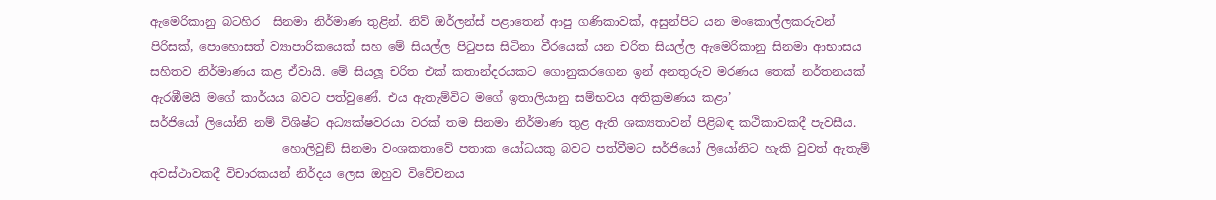ඇමෙරිකානු බටහිර  සිනමා නිර්මාණ තුළින්. නිව් ඔර්ලන්ස් පළාතෙන් ආපු ගණිකාවක්, අසුන්පිට යන මංකොල්ලකරුවන් පිරිසක්, පොහොසත් ව්‍යාපාරිකයෙක් සහ මේ සියල්ල පිටුපස සිටිනා වීරයෙක් යන චරිත සියල්ල ඇමෙරිකානු සිනමා ආභාසය සහිතව නිර්මාණය කළ ඒවායි. මේ සියලූ චරිත එක් කතාන්දරයකට ගොනුකරගෙන ඉන් අනතුරුව මරණය තෙක් නර්තනයක් ඇරඹීමයි මගේ කාර්යය බවට පත්වුණේ. එය ඇතැම්විට මගේ ඉතාලියානු සම්භවය අතික්‍රමණය කළා’
සර්ජියෝ ලියෝනි නම් විශිෂ්ට අධ්‍යක්ෂවරයා වරක් තම සිනමා නිර්මාණ තුළ ඇති ශක්‍යතාවන් පිළිබඳ කථිකාවකදී පැවසීය.
                      හොලිවුඞ් සිනමා වංශකතාවේ පතාක යෝධයකු බවට පත්වීමට සර්ජියෝ ලියෝනිට හැකි වුවත් ඇතැම් අවස්ථාවකදී විචාරකයන් නිර්දය ලෙස ඔහුව විවේචනය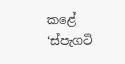කළේ ‘ස්පැගටි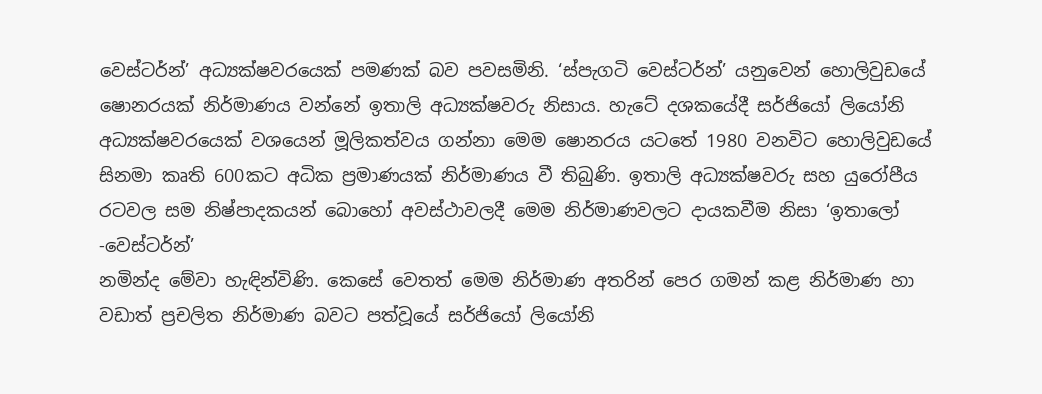වෙස්ටර්න්’ අධ්‍යක්ෂවරයෙක් පමණක් බව පවසමිනි. ‘ස්පැගටි වෙස්ටර්න්’ යනුවෙන් හොලිවුඩයේ ෂොනරයක් නිර්මාණය වන්නේ ඉතාලි අධ්‍යක්ෂවරු නිසාය. හැටේ දශකයේදී සර්ජියෝ ලියෝනි අධ්‍යක්ෂවරයෙක් වශයෙන් මූලිකත්වය ගන්නා මෙම ෂොනරය යටතේ 1980 වනවිට හොලිවුඩයේ සිනමා කෘති 600කට අධික ප්‍රමාණයක් නිර්මාණය වී තිබුණි. ඉතාලි අධ්‍යක්ෂවරු සහ යුරෝපීය රටවල සම නිෂ්පාදකයන් බොහෝ අවස්ථාවලදී මෙම නිර්මාණවලට දායකවීම නිසා ‘ඉතාලෝ -වෙස්ටර්න්’
නමින්ද මේවා හැඳින්විණි. කෙසේ වෙතත් මෙම නිර්මාණ අතරින් පෙර ගමන් කළ නිර්මාණ හා වඩාත් ප්‍රචලිත නිර්මාණ බවට පත්වූයේ සර්ජියෝ ලියෝනි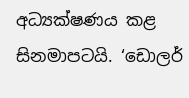අධ්‍යක්ෂණය කළ සිනමාපටයි. ‘ඩොලර්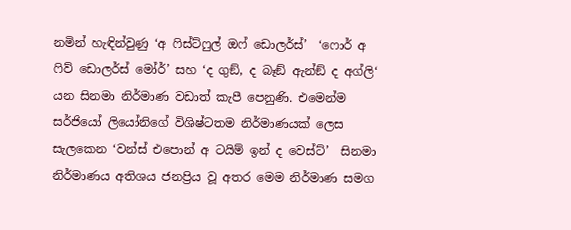නමින් හැඳින්වුණු ‘අ ෆිස්ට්ෆුල් ඔෆ් ඩොලර්ස්’  ‘ෆොර් අ ෆිව් ඩොලර්ස් මෝර්’ සහ ‘ද ගුඞ්, ද බෑඞ් ඇන්ඞ් ද අග්ලි‘  යන සිනමා නිර්මාණ වඩාත් කැපී පෙනුණි. එමෙන්ම සර්ජියෝ ලියෝනිගේ විශිෂ්ටතම නිර්මාණයක් ලෙස සැලකෙන ‘වන්ස් එපොන් අ ටයිම් ඉන් ද වෙස්ට්’  සිනමා නිර්මාණය අතිශය ජනප්‍රිය වූ අතර මෙම නිර්මාණ සමග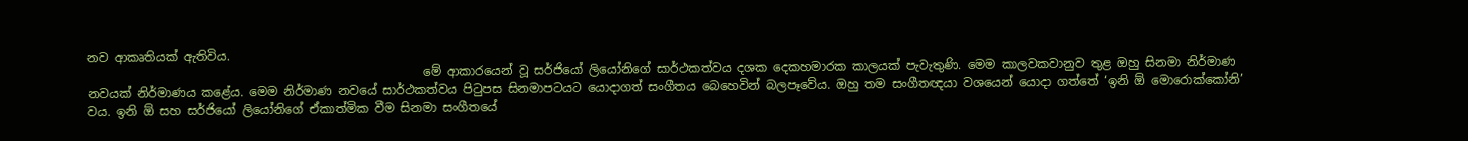නව ආකෘතියක් ඇතිවිය.
                                                        මේ ආකාරයෙන් වූ සර්ජියෝ ලියෝනිගේ සාර්ථකත්වය දශක දෙකහමාරක කාලයක් පැවැතුණි. මෙම කාලවකවානුව තුළ ඔහු සිනමා නිර්මාණ නවයක් නිර්මාණය කළේය. මෙම නිර්මාණ නවයේ සාර්ථකත්වය පිටුපස සිනමාපටයට යොදාගත් සංගීතය බෙහෙවින් බලපෑවේය. ඔහු තම සංගීතඥයා වශයෙන් යොදා ගත්තේ ‘ඉනි ඕ මොරොක්කෝනි’ වය. ඉනි ඕ සහ සර්ජියෝ ලියෝනිගේ ඒකාත්මික වීම සිනමා සංගීතයේ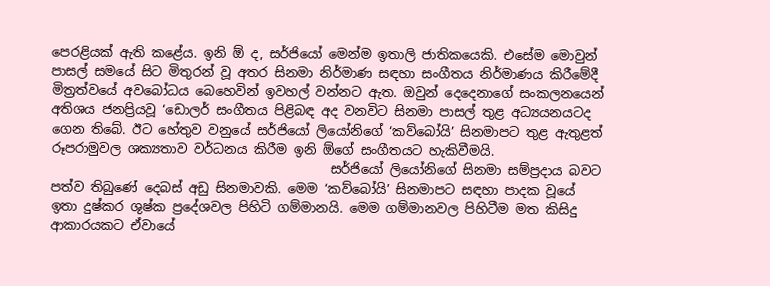පෙරළියක් ඇති කළේය. ඉනි ඕ ද, සර්ජියෝ මෙන්ම ඉතාලි ජාතිකයෙකි. එසේම මොවුන් පාසල් සමයේ සිට මිතුරන් වූ අතර සිනමා නිර්මාණ සඳහා සංගීතය නිර්මාණය කිරීමේදී මිත්‍රත්වයේ අවබෝධය බෙහෙවින් ඉවහල් වන්නට ඇත. ඔවුන් දෙදෙනාගේ සංකලනයෙන් අතිශය ජනප්‍රියවූ ‘ඩොලර් සංගීතය පිළිබඳ අද වනවිට සිනමා පාසල් තුළ අධ්‍යයනයටද ගෙන තිබේ. ඊට හේතුව වනුයේ සර්ජියෝ ලියෝනිගේ ‘කව්බෝයි’ සිනමාපට තුළ ඇතුළත් රූපරාමුවල ශක්‍යතාව වර්ධනය කිරීම ඉනි ඕගේ සංගීතයට හැකිවීමයි.
                                           සර්ජියෝ ලියෝනිගේ සිනමා සම්ප්‍රදාය බවට පත්ව තිබුණේ දෙබස් අඩු සිනමාවකි. මෙම ‘කව්බෝයි’ සිනමාපට සඳහා පාදක වූයේ ඉතා දුෂ්කර ශුෂ්ක ප්‍රදේශවල පිහිටි ගම්මානයි. මෙම ගම්මානවල පිහිටීම මත කිසිදු ආකාරයකට ඒවායේ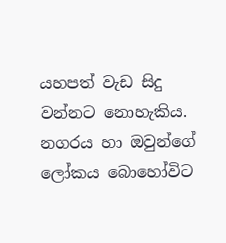යහපත් වැඩ සිදු වන්නට නොහැකිය. නගරය හා ඔවුන්ගේ ලෝකය බොහෝවිට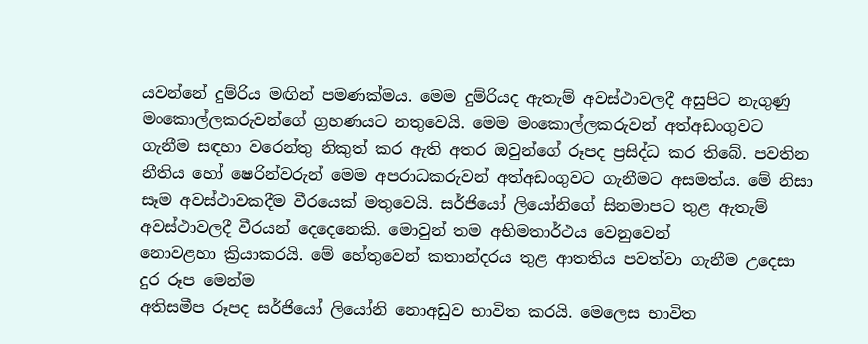යවන්නේ දුම්රිය මඟින් පමණක්මය. මෙම දුම්රියද ඇතැම් අවස්ථාවලදී අසුපිට නැගුණු මංකොල්ලකරුවන්ගේ ග්‍රහණයට නතුවෙයි. මෙම මංකොල්ලකරුවන් අත්අඩංගුවට ගැනීම සඳහා වරෙන්තු නිකුත් කර ඇති අතර ඔවුන්ගේ රූපද ප්‍රසිද්ධ කර තිබේ. පවතින නීතිය හෝ ෂෙරින්වරුන් මෙම අපරාධකරුවන් අත්අඩංගුවට ගැනීමට අසමත්ය. මේ නිසා සෑම අවස්ථාවකදීම වීරයෙක් මතුවෙයි. සර්ජියෝ ලියෝනිගේ සිනමාපට තුළ ඇතැම් අවස්ථාවලදී වීරයන් දෙදෙනෙකි. මොවුන් තම අභිමතාර්ථය වෙනුවෙන්
නොවළහා ක්‍රියාකරයි. මේ හේතුවෙන් කතාන්දරය තුළ ආතතිය පවත්වා ගැනීම උදෙසා දුර රූප මෙන්ම
අතිසමීප රූපද සර්ජියෝ ලියෝනි නොඅඩුව භාවිත කරයි. මෙලෙස භාවිත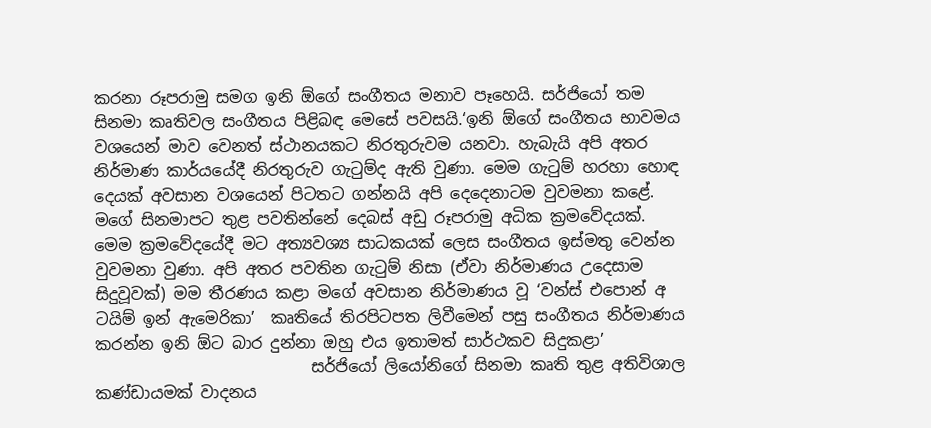කරනා රූපරාමු සමග ඉනි ඕගේ සංගීතය මනාව පෑහෙයි. සර්ජියෝ තම සිනමා කෘතිවල සංගීතය පිළිබඳ මෙසේ පවසයි.‘ඉනි ඕගේ සංගීතය භාවමය වශයෙන් මාව වෙනත් ස්ථානයකට නිරතුරුවම යනවා. හැබැයි අපි අතර නිර්මාණ කාර්යයේදී නිරතුරුව ගැටුම්ද ඇති වුණා. මෙම ගැටුම් හරහා හොඳ දෙයක් අවසාන වශයෙන් පිටතට ගන්නයි අපි දෙදෙනාටම වුවමනා කළේ. මගේ සිනමාපට තුළ පවතින්නේ දෙබස් අඩු රූපරාමු අධික ක්‍රමවේදයක්. මෙම ක්‍රමවේදයේදී මට අත්‍යවශ්‍ය සාධකයක් ලෙස සංගීතය ඉස්මතු වෙන්න වුවමනා වුණා. අපි අතර පවතින ගැටුම් නිසා (ඒවා නිර්මාණය උදෙසාම සිදුවූවක්) මම තීරණය කළා මගේ අවසාන නිර්මාණය වූ ‘වන්ස් එපොන් අ ටයිම් ඉන් ඇමෙරිකා’  කෘතියේ තිරපිටපත ලිවීමෙන් පසු සංගීතය නිර්මාණය කරන්න ඉනි ඕට බාර දුන්නා ඔහු එය ඉතාමත් සාර්ථකව සිදුකළා’
                           සර්ජියෝ ලියෝනිගේ සිනමා කෘති තුළ අතිවිශාල කණ්ඩායමක් වාදනය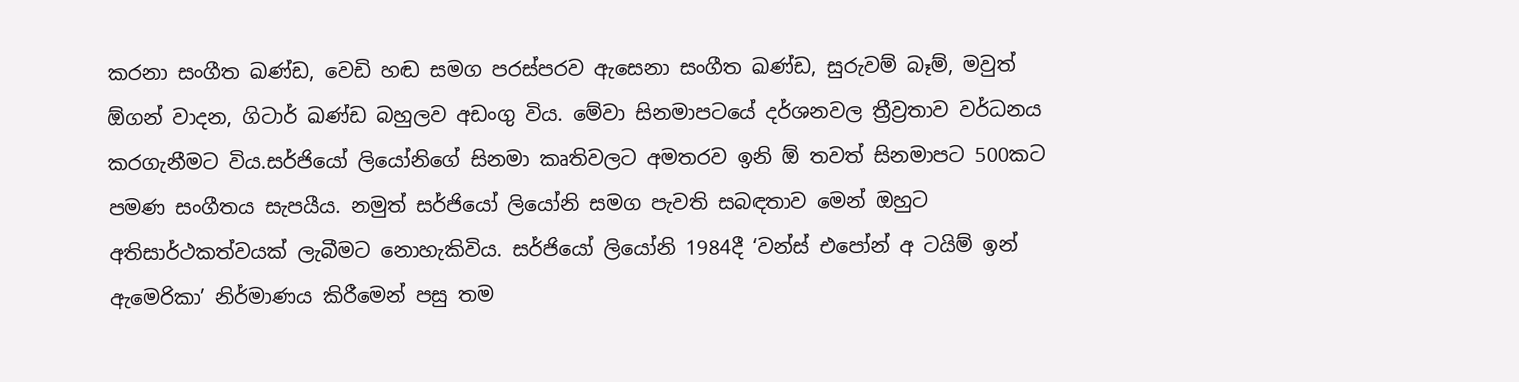කරනා සංගීත ඛණ්ඩ, වෙඩි හඬ සමග පරස්පරව ඇසෙනා සංගීත ඛණ්ඩ, සුරුවම් බෑම්, මවුත්  ඕගන් වාදන, ගිටාර් ඛණ්ඩ බහුලව අඩංගු විය. මේවා සිනමාපටයේ දර්ශනවල ත්‍රීව්‍රතාව වර්ධනය කරගැනීමට විය.සර්ජියෝ ලියෝනිගේ සිනමා කෘතිවලට අමතරව ඉනි ඕ තවත් සිනමාපට 500කට පමණ සංගීතය සැපයීය. නමුත් සර්ජියෝ ලියෝනි සමග පැවති සබඳතාව මෙන් ඔහුට අතිසාර්ථකත්වයක් ලැබීමට නොහැකිවිය. සර්ජියෝ ලියෝනි 1984දී ‘වන්ස් එපෝන් අ ටයිම් ඉන් ඇමෙරිකා’ නිර්මාණය කිරීමෙන් පසු තම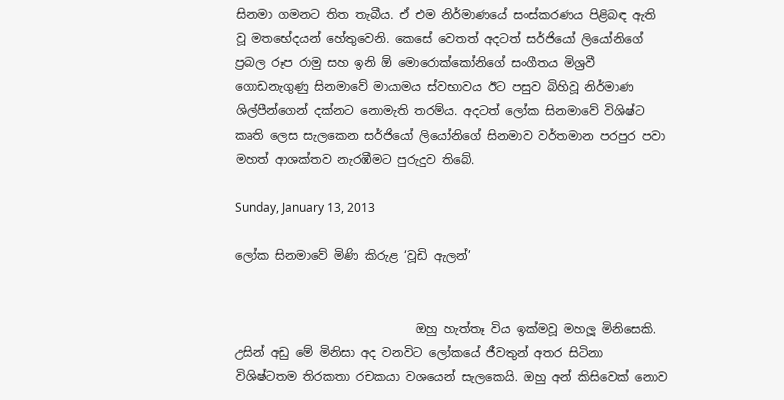සිනමා ගමනට තිත තැබීය. ඒ එම නිර්මාණයේ සංස්කරණය පිළිබඳ ඇති වූ මතභේදයන් හේතුවෙනි. කෙසේ වෙතත් අදටත් සර්ජියෝ ලියෝනිගේ ප්‍රබල රූප රාමු සහ ඉනි ඕ මොරොක්කෝනිගේ සංගීතය මිශ්‍රවී ගොඩනැගුණු සිනමාවේ මායාමය ස්වභාවය ඊට පසුව බිහිවූ නිර්මාණ ශිල්පීන්ගෙන් දක්නට නොමැති තරම්ය. අදටත් ලෝක සිනමාවේ විශිෂ්ට කෘති ලෙස සැලකෙන සර්ජියෝ ලියෝනිගේ සිනමාව වර්තමාන පරපුර පවා මහත් ආශක්තව නැරඹීමට පුරුදුව තිබේ.

Sunday, January 13, 2013

ලෝක සිනමාවේ මිණි කිරුළ ‘වූඩි ඇලන්’


                              ඔහු හැත්තෑ විය ඉක්මවූ මහලූ මිනිසෙකි. උසින් අඩු මේ මිනිසා අද වනවිට ලෝකයේ ජීවතුන් අතර සිටිනා විශිෂ්ටතම තිරකතා රචකයා වශයෙන් සැලකෙයි. ඔහු අන් කිසිවෙක් නොව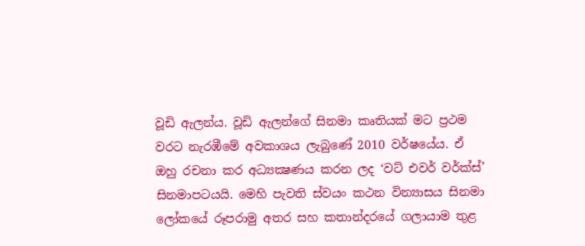වූඩි ඇලන්ය. වූඩි ඇලන්ගේ සිනමා කෘතියක් මට ප්‍රථම වරට නැරඹීමේ අවකාශය ලැබුණේ 2010 වර්ෂයේය. ඒ ඔහු රචනා කර අධ්‍යක්‍ෂණය කරන ලද ‘වට් එවර් වර්ක්ස්’ සිනමාපටයයි. මෙහි පැවති ස්වයං කථන වින්‍යාසය සිනමා ලෝකයේ රූපරාමු අතර සහ කතාන්දරයේ ගලායාම තුළ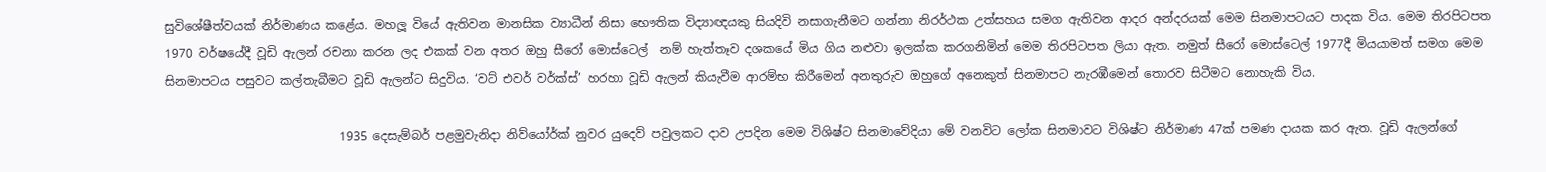සුවිශේෂීත්වයක් නිර්මාණය කළේය. මහලූ වියේ ඇතිවන මානසික ව්‍යාධීන් නිසා භෞතික විද්‍යාඥයකු සියදිවි නසාගැනීමට ගන්නා නිරර්ථක උත්සහය සමග ඇතිවන ආදර අන්දරයක් මෙම සිනමාපටයට පාදක විය. මෙම තිරපිටපත 1970 වර්ෂයේදී වූඩි ඇලන් රචනා කරන ලද එකක් වන අතර ඔහු සීරෝ මොස්ටෙල්  නම් හැත්තෑව දශකයේ මිය ගිය නළුවා ඉලක්ක කරගනිමින් මෙම තිරපිටපත ලියා ඇත. නමුත් සීරෝ මොස්ටෙල් 1977දී මියයාමත් සමග මෙම සිනමාපටය පසුවට කල්තැබීමට වූඩි ඇලන්ට සිදුවිය. ‘වට් එවර් වර්ක්ස්’ හරහා වූඩි ඇලන් කියැවීම ආරම්භ කිරීමෙන් අනතුරුව ඔහුගේ අනෙකුත් සිනමාපට නැරඹීමෙන් තොරව සිටීමට නොහැකි විය.

                             1935 දෙසැම්බර් පළමුවැනිදා නිව්යෝර්ක් නුවර යුදෙව් පවුලකට දාව උපදින මෙම විශිෂ්ට සිනමාවේදියා මේ වනවිට ලෝක සිනමාවට විශිෂ්ට නිර්මාණ 47ක් පමණ දායක කර ඇත. වූඩි ඇලන්ගේ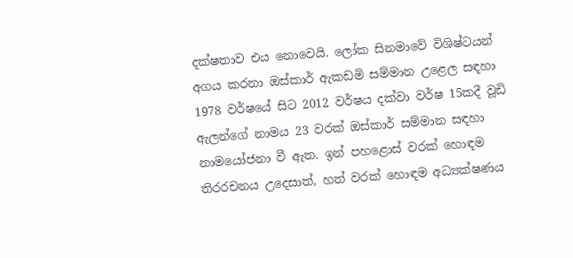දක්ෂතාව එය නොවෙයි. ලෝක සිනමාවේ විශිෂ්ටයන් අගය කරනා ඔස්කාර් ඇකඩමි සම්මාන උළෙල සඳහා 1978 වර්ෂයේ සිට 2012 වර්ෂය දක්වා වර්ෂ 15කදී වූඩි ඇලන්ගේ නාමය 23 වරක් ඔස්කාර් සම්මාන සඳහා නාමයෝජනා වී ඇත. ඉන් පහළොස් වරක් හොඳම තිරරචනය උදෙසාත්, හත් වරක් හොඳම අධ්‍යක්ෂණය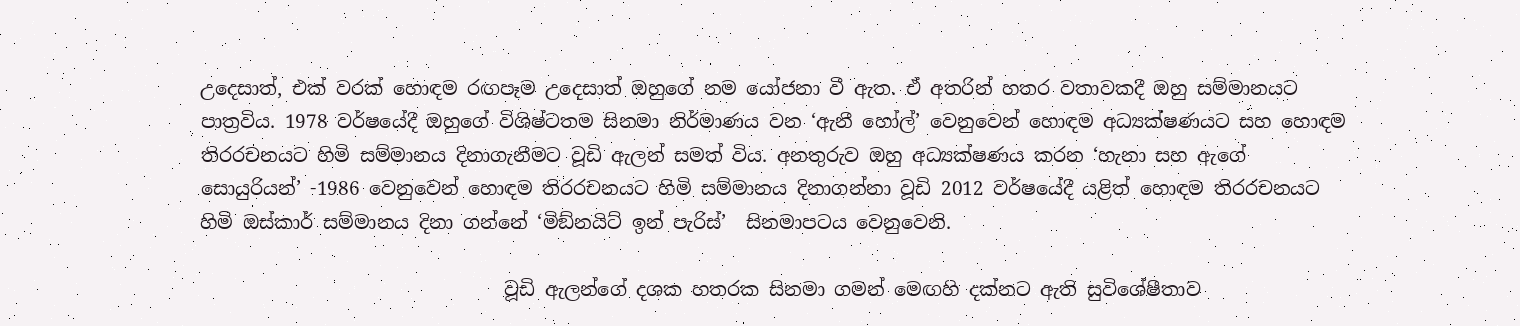උදෙසාත්, එක් වරක් හොඳම රඟපෑම උදෙසාත් ඔහුගේ නම යෝජනා වී ඇත. ඒ අතරින් හතර වතාවකදී ඔහු සම්මානයට පාත්‍රවිය. 1978 වර්ෂයේදී ඔහුගේ විශිෂ්ටතම සිනමා නිර්මාණය වන ‘ඇනී හෝල්’ වෙනුවෙන් හොඳම අධ්‍යක්ෂණයට සහ හොඳම තිරරචනයට හිමි සම්මානය දිනාගැනීමට වූඩි ඇලන් සමත් විය. අනතුරුව ඔහු අධ්‍යක්ෂණය කරන ‘හැනා සහ ඇගේ සොයුරියන්’ -1986 වෙනුවෙන් හොඳම තිරරචනයට හිමි සම්මානය දිනාගන්නා වූඩි 2012 වර්ෂයේදී යළිත් හොඳම තිරරචනයට හිමි ඔස්කාර් සම්මානය දිනා ගන්නේ ‘මිඞ්නයිට් ඉන් පැරිස්’  සිනමාපටය වෙනුවෙනි.

                                වූඩි ඇලන්ගේ දශක හතරක සිනමා ගමන් මෙඟහි දක්නට ඇති සුවිශේෂීතාව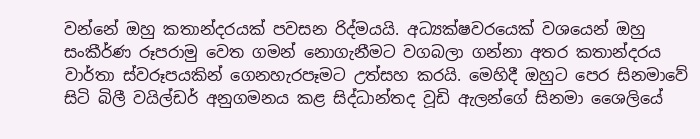වන්නේ ඔහු කතාන්දරයක් පවසන රිද්මයයි. අධ්‍යක්ෂවරයෙක් වශයෙන් ඔහු සංකීර්ණ රූපරාමු වෙත ගමන් නොගැනීමට වගබලා ගන්නා අතර කතාන්දරය වාර්තා ස්වරූපයකින් ගෙනහැරපෑමට උත්සහ කරයි. මෙහිදී ඔහුට පෙර සිනමාවේ සිටි බිලී වයිල්ඩර් අනුගමනය කළ සිද්ධාන්තද වූඩි ඇලන්ගේ සිනමා ශෛලියේ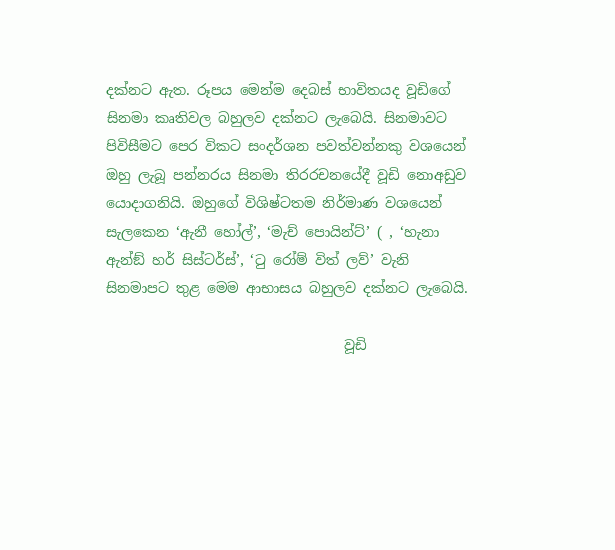දක්නට ඇත. රූපය මෙන්ම දෙබස් භාවිතයද වූඩිගේ සිනමා කෘතිවල බහුලව දක්නට ලැබෙයි. සිනමාවට පිවිසීමට පෙර විකට සංදර්ශන පවත්වන්නකු වශයෙන් ඔහු ලැබූ පන්නරය සිනමා තිරරචනයේදී වූඩි නොඅඩුව යොදාගනියි. ඔහුගේ විශිෂ්ටතම නිර්මාණ වශයෙන් සැලකෙන ‘ඇනී හෝල්’, ‘මැච් පොයින්ට්’ ( , ‘හැනා ඇන්ඞ් හර් සිස්ටර්ස්’, ‘ටු රෝම් විත් ලව්’ වැනි සිනමාපට තුළ මෙම ආභාසය බහුලව දක්නට ලැබෙයි.

                                  වූඩි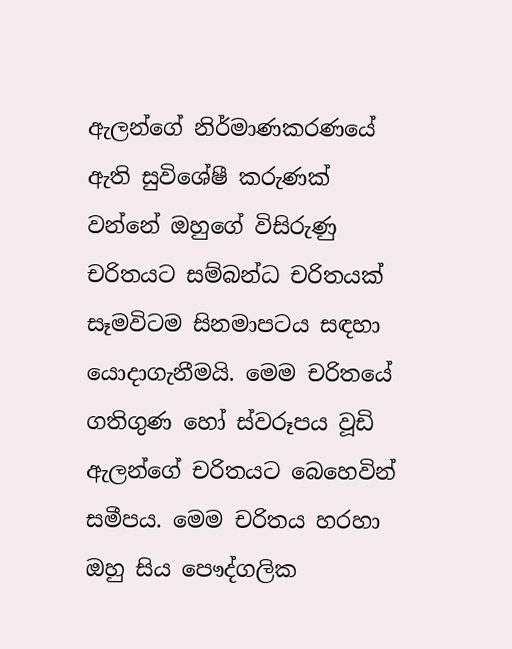ඇලන්ගේ නිර්මාණකරණයේ ඇති සුවිශේෂී කරුණක් වන්නේ ඔහුගේ විසිරුණු චරිතයට සම්බන්ධ චරිතයක් සෑමවිටම සිනමාපටය සඳහා යොදාගැනීමයි. මෙම චරිතයේ ගතිගුණ හෝ ස්වරූපය වූඩි ඇලන්ගේ චරිතයට බෙහෙවින් සමීපය. මෙම චරිතය හරහා ඔහු සිය පෞද්ගලික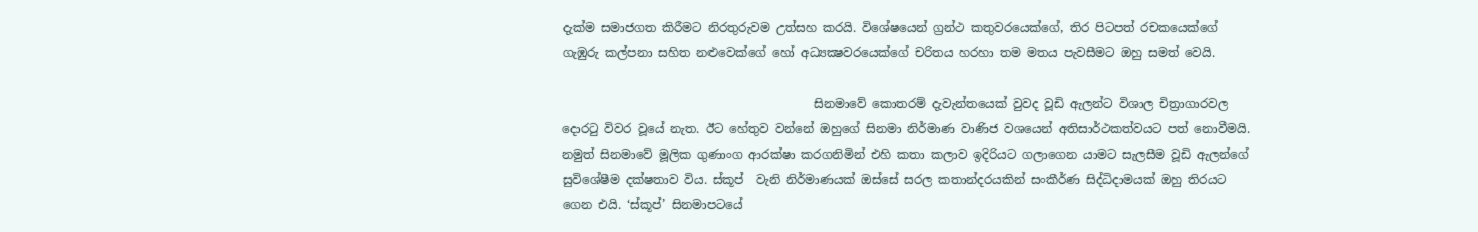දැක්ම සමාජගත කිරීමට නිරතුරුවම උත්සහ කරයි. විශේෂයෙන් ග්‍රන්ථ කතුවරයෙක්ගේ, තිර පිටපත් රචකයෙක්ගේ ගැඹුරු කල්පනා සහිත නළුවෙක්ගේ හෝ අධ්‍යක්‍ෂවරයෙක්ගේ චරිතය හරහා තම මතය පැවසීමට ඔහු සමත් වෙයි.

                                          සිනමාවේ කොතරම් දැවැන්තයෙක් වුවද වූඩි ඇලන්ට විශාල චිත්‍රාගාරවල දොරටු විවර වූයේ නැත. ඊට හේතුව වන්නේ ඔහුගේ සිනමා නිර්මාණ වාණිජ වශයෙන් අතිසාර්ථකත්වයට පත් නොවීමයි. නමුත් සිනමාවේ මූලික ගුණාංග ආරක්ෂා කරගනිමින් එහි කතා කලාව ඉදිරියට ගලාගෙන යාමට සැලසීම වූඩි ඇලන්ගේ සුවිශේෂීම දක්ෂතාව විය. ස්කූප්  වැනි නිර්මාණයක් ඔස්සේ සරල කතාන්දරයකින් සංකීර්ණ සිද්ධිදාමයක් ඔහු තිරයට ගෙන එයි. ‘ස්කූප්’ සිනමාපටයේ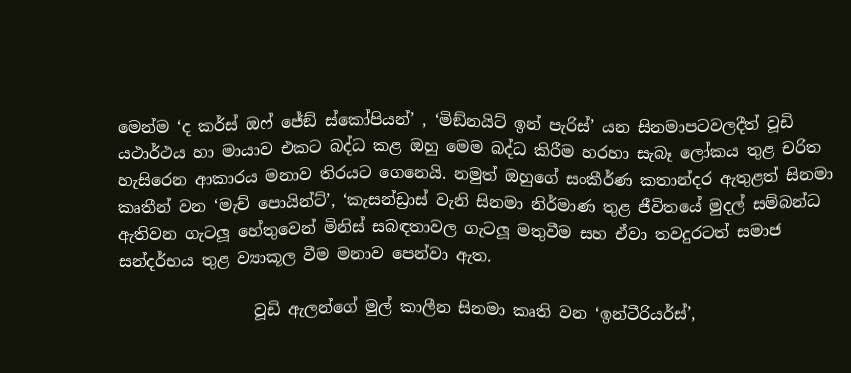මෙන්ම ‘ද කර්ස් ඔෆ් ජේඞ් ස්කෝපියන්’ , ‘මිඞ්නයිට් ඉන් පැරිස්’ යන සිනමාපටවලදීත් වූඩි යථාර්ථය හා මායාව එකට බද්ධ කළ ඔහු මෙම බද්ධ කිරීම හරහා සැබෑ ලෝකය තුළ චරිත හැසිරෙන ආකාරය මනාව තිරයට ගෙනෙයි. නමුත් ඔහුගේ සංකීර්ණ කතාන්දර ඇතුළත් සිනමා කෘතීන් වන ‘මැච් පොයින්ට්’, ‘කැසන්ඩ්‍රාස් වැනි සිනමා නිර්මාණ තුළ ජීවිතයේ මුදල් සම්බන්ධ ඇතිවන ගැටලූ හේතුවෙන් මිනිස් සබඳතාවල ගැටලූ මතුවීම සහ ඒවා තවදුරටත් සමාජ සන්දර්භය තුළ ව්‍යාකූල වීම මනාව පෙන්වා ඇත.

                 වූඩි ඇලන්ගේ මුල් කාලීන සිනමා කෘති වන ‘ඉන්ටීරියර්ස්’,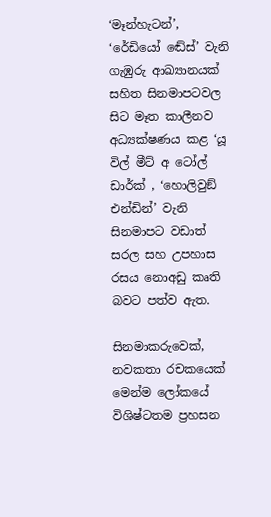‘මෑන්හැටන්’, ‘රේඩියෝ ඬේස්’ වැනි ගැඹුරු ආඛ්‍යානයක් සහිත සිනමාපටවල සිට මෑත කාලීනව අධ්‍යක්ෂණය කළ ‘යූ විල් මීට් අ ටෝල් ඩාර්ක් , ‘හොලිවුඞ් එන්ඩින්’ වැනි සිනමාපට වඩාත් සරල සහ උපහාස රසය නොඅඩු කෘති බවට පත්ව ඇත.

සිනමාකරුවෙක්, නවකතා රචකයෙක් මෙන්ම ලෝකයේ විශිෂ්ටතම ප්‍රහසන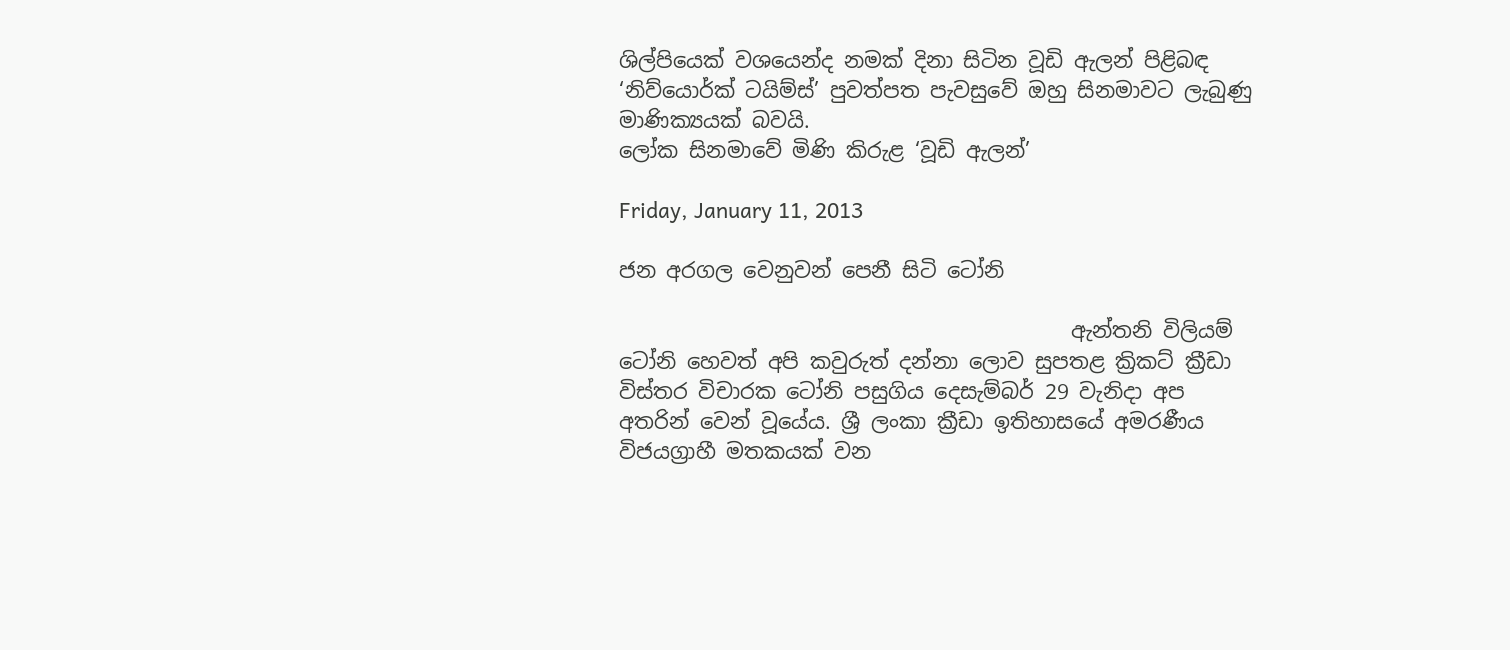ශිල්පියෙක් වශයෙන්ද නමක් දිනා සිටින වූඩි ඇලන් පිළිබඳ ‘නිව්යොර්ක් ටයිම්ස්’ පුවත්පත පැවසුවේ ඔහු සිනමාවට ලැබුණු මාණික්‍යයක් බවයි.
ලෝක සිනමාවේ මිණි කිරුළ ‘වූඩි ඇලන්’

Friday, January 11, 2013

ජන අරගල වෙනුවන් පෙනී සිටි ටෝනි

                                           ඇන්තනි විලියම් ටෝනි හෙවත් අපි කවුරුත් දන්නා ලොව සුපතළ ක්‍රිකට් ක්‍රීඩා විස්තර විචාරක ටෝනි පසුගිය දෙසැම්බර් 29 වැනිදා අප අතරින් වෙන් වූයේය. ශ්‍රී ලංකා ක්‍රීඩා ඉතිහාසයේ අමරණීය විජයග්‍රාහී මතකයක් වන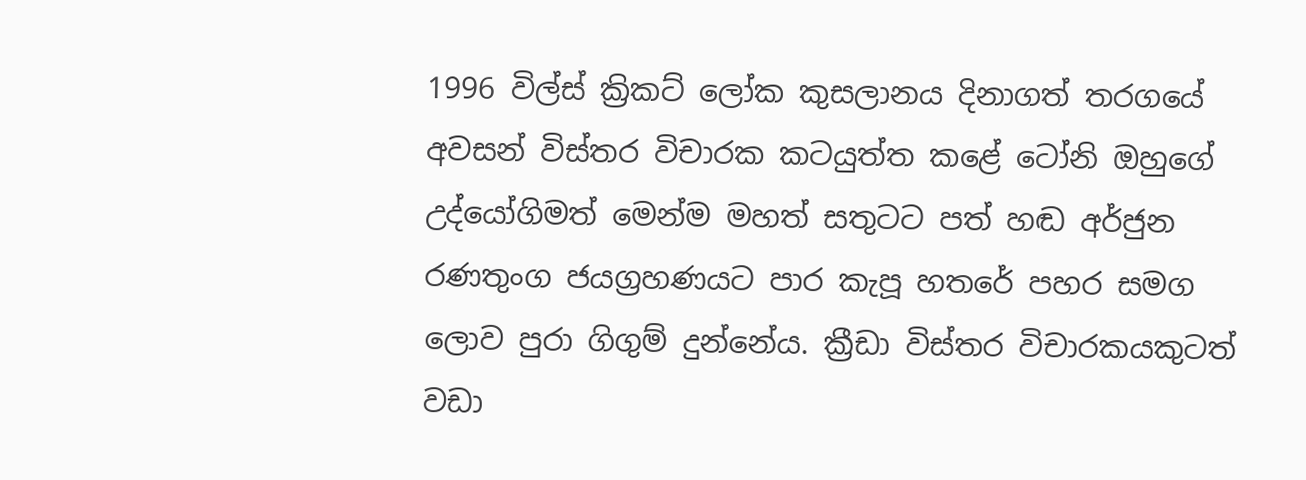1996 විල්ස් ක්‍රිකට් ලෝක කුසලානය දිනාගත් තරගයේ අවසන් විස්තර විචාරක කටයුත්ත කළේ ටෝනි ඔහුගේ උද්යෝගිමත් මෙන්ම මහත් සතුටට පත් හඬ අර්ජුන රණතුංග ජයග්‍රහණයට පාර කැපූ හතරේ පහර සමග ලොව පුරා ගිගුම් දුන්නේය. ක්‍රීඩා විස්තර විචාරකයකුටත් වඩා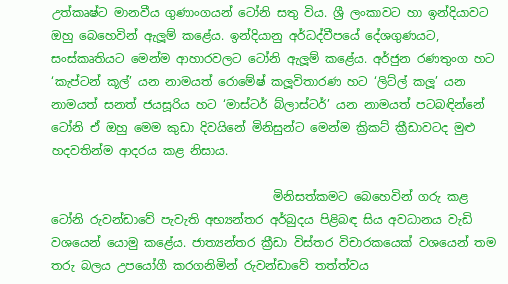උත්කෘෂ්ට මානවීය ගුණාංගයන් ටෝනි සතු විය. ශ්‍රී ලංකාවට හා ඉන්දියාවට ඔහු බෙහෙවින් ඇලූම් කළේය. ඉන්දියානු අර්ධද්වීපයේ දේශගුණයට, සංස්කෘතියට මෙන්ම ආහාරවලට ටෝනි ඇලූම් කළේය. අර්ජුන රණතුංග හට ‘කැප්ටන් කූල්’ යන නාමයත් රොමේෂ් කලූවිතාරණ හට ‘ලිට්ල් කලූ’ යන නාමයත් සනත් ජයසූරිය හට ‘මාස්ටර් බ්ලාස්ටර්’ යන නාමයත් පටබඳින්නේ ටෝනි ඒ ඔහු මෙම කුඩා දිවයිනේ මිනිසුන්ට මෙන්ම ක්‍රිකට් ක්‍රීඩාවටද මුළු හදවතින්ම ආදරය කළ නිසාය.

                                     මිනිසත්කමට බෙහෙවින් ගරු කළ ටෝනි රුවන්ඩාවේ පැවැති අභ්‍යන්තර අර්බුදය පිළිබඳ සිය අවධානය වැඩි වශයෙන් යොමු කළේය. ජාත්‍යන්තර ක්‍රීඩා විස්තර විචාරකයෙක් වශයෙන් තම තරු බලය උපයෝගී කරගනිමින් රුවන්ඩාවේ තත්ත්වය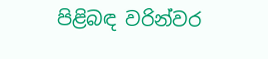පිළිබඳ වරින්වර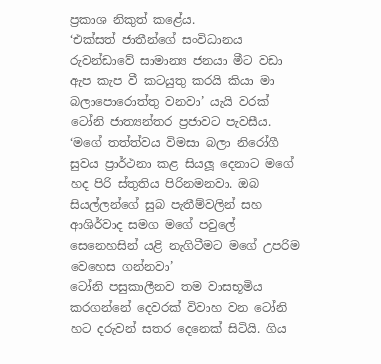ප්‍රකාශ නිකුත් කළේය.
‘එක්සත් ජාතීන්ගේ සංවිධානය රුවන්ඩාවේ සාමාන්‍ය ජනයා මීට වඩා ඇප කැප වී කටයුතු කරයි කියා මා බලාපොරොත්තු වනවා’ යැයි වරක් ටෝනි ජාත්‍යන්තර ප්‍රජාවට පැවසීය.
‘මගේ තත්ත්වය විමසා බලා නිරෝගී සුවය ප්‍රාර්ථනා කළ සියලූ දෙනාට මගේ හද පිරි ස්තුතිය පිරිනමනවා. ඔබ සියල්ලන්ගේ සුබ පැතීම්වලින් සහ ආශිර්වාද සමග මගේ පවුලේ සෙනෙහසින් යළි නැගිටීමට මගේ උපරිම වෙහෙස ගන්නවා’
ටෝනි පසුකාලීනව තම වාසභූමිය කරගන්නේ දෙවරක් විවාහ වන ටෝනි හට දරුවන් සතර දෙනෙක් සිටියි. ගිය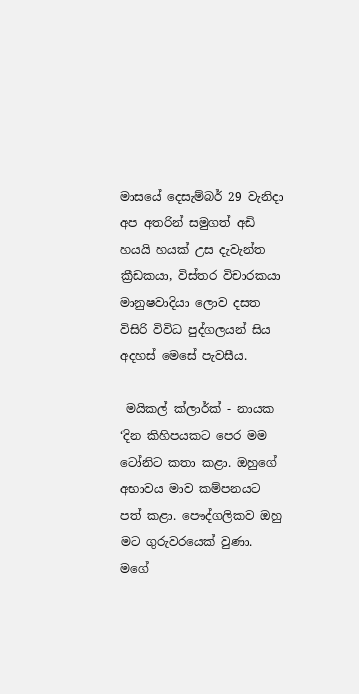මාසයේ දෙසැම්බර් 29 වැනිදා අප අතරින් සමුගත් අඩි හයයි හයක් උස දැවැන්ත ක්‍රීඩකයා, විස්තර විචාරකයා මානුෂවාදියා ලොව දසත විසිරි විවිධ පුද්ගලයන් සිය අදහස් මෙසේ පැවසීය.

 මයිකල් ක්ලාර්ක් - නායක
‘දින කිහිපයකට පෙර මම ටෝනිට කතා කළා. ඔහුගේ අභාවය මාව කම්පනයට පත් කළා. පෞද්ගලිකව ඔහු මට ගුරුවරයෙක් වුණා. මගේ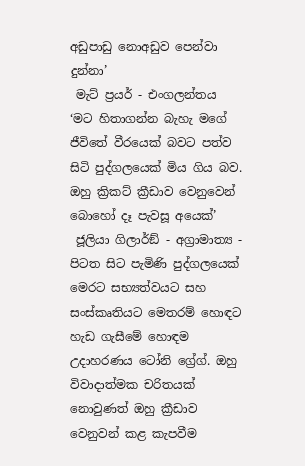අඩුපාඩු නොඅඩුව පෙන්වා දුන්නා’
 මැට් ප්‍රයර් - එංගලන්තය
‘මට හිතාගන්න බැහැ මගේ ජීවිතේ වීරයෙක් බවට පත්ව සිටි පුද්ගලයෙක් මිය ගිය බව. ඔහු ක්‍රිකට් ක්‍රීඩාව වෙනුවෙන් බොහෝ දෑ පැවසූ අයෙක්’
 ජූලියා ගිලාර්ඞ් - අග්‍රාමාත්‍ය -
පිටත සිට පැමිණි පුද්ගලයෙක් මෙරට සභ්‍යත්වයට සහ සංස්කෘතියට මෙතරම් හොඳට හැඩ ගැසීමේ හොඳම උදාහරණය ටෝනි ග්‍රේග්. ඔහු විවාදාත්මක චරිතයක් නොවුණත් ඔහු ක්‍රීඩාව වෙනුවන් කළ කැපවීම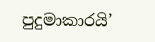පුදුමාකාරයි’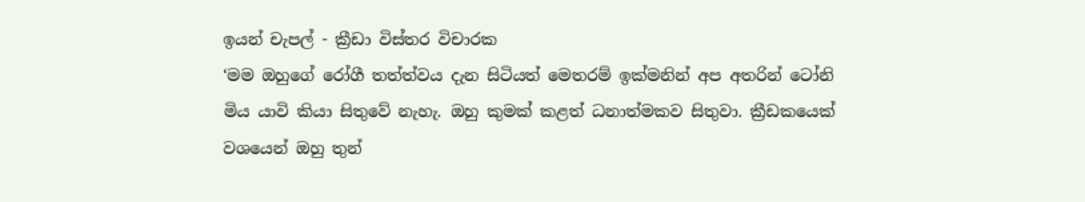ඉයන් චැපල් - ක්‍රීඩා විස්තර විචාරක
‘මම ඔහුගේ රෝගී තත්ත්වය දැන සිටියත් මෙතරම් ඉක්මනින් අප අතරින් ටෝනි මිය යාවි කියා සිතුවේ නැහැ. ඔහු කුමක් කළත් ධනාත්මකව සිතුවා. ක්‍රීඩකයෙක් වශයෙන් ඔහු තුන්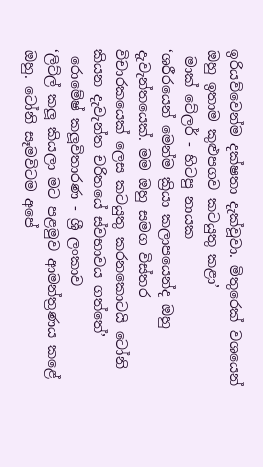ඉරියව්වෙන්ම දක්ෂතා දැක්වූවා. මිතුරෙක් වශයෙන් ඔහු ඉතාම කුළුපගව කටයුතු කළා’
 මාක් ටේලර් - හිටපු නායක
‘ශරීරයෙන් මෙන්ම ක්‍රියා කලාපයෙන්ද ඔහු දැවැන්තයෙක්. මම ඔහු සමග විස්තර විචාරකයෙක් ලෙස කටයුතු කරනකොටයි ටෝනි කියන දැවැන්ත චරිතයේ ස්වභාවය ගත්තේ’
 රොමේෂ් කලූවිතාරණ - ශ්‍රී ලංකාව
‘ලිට්ල් කලූ කියලා මට පළමුව ආමන්ත්‍රණය කළේ ඔහු. ටෝනි සෑමවිටම අපේ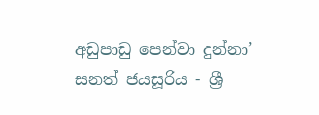අඩුපාඩු පෙන්වා දුන්නා’
සනත් ජයසූරිය - ශ්‍රී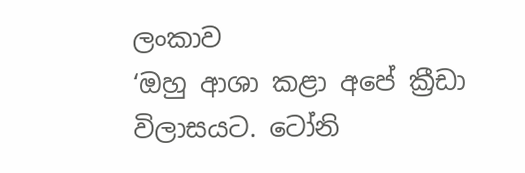ලංකාව
‘ඔහු ආශා කළා අපේ ක්‍රීඩා විලාසයට. ටෝනි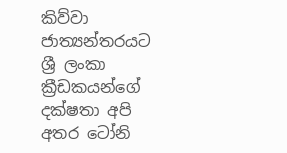කිව්වා ජාත්‍යන්තරයට ශ්‍රී ලංකා ක්‍රීඩකයන්ගේ දක්ෂතා අපි අතර ටෝනි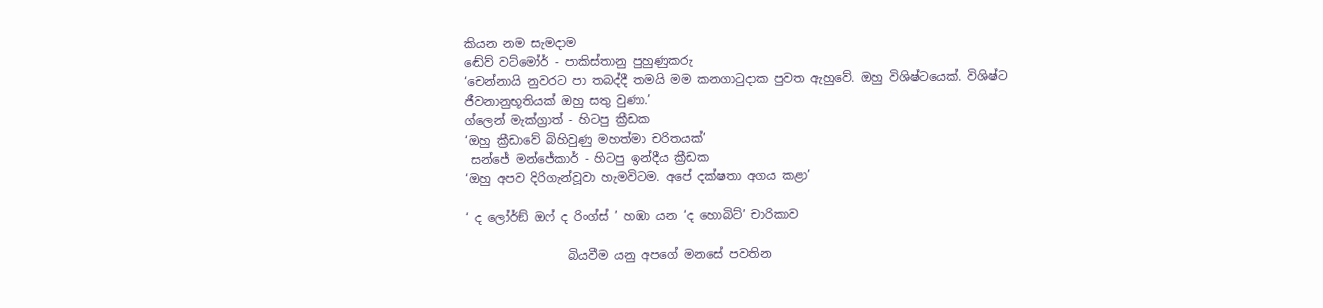කියන නම සැමදාම
ඬේව් වට්මෝර් - පාකිස්තානු පුහුණුකරු
‘චෙන්නායි නුවරට පා තබද්දී තමයි මම කනගාටුදාක පුවත ඇහුවේ. ඔහු විශිෂ්ටයෙක්. විශිෂ්ට ජීවනානුභූතියක් ඔහු සතු වුණා.’
ග්ලෙන් මැක්ග්‍රාත් - හිටපු ක්‍රීඩක
‘ඔහු ක්‍රීඩාවේ බිහිවුණු මහත්මා චරිතයක්’
 සන්ජේ මන්ජේකාර් - හිටපු ඉන්දීය ක්‍රීඩක
‘ඔහු අපව දිරිගැන්වූවා හැමවිටම. අපේ දක්ෂතා අගය කළා’

‘ ද ලෝර්ඞ් ඔෆ් ද රිංග්ස් ’ හඹා යන ‘ද හොබිට්’ චාරිකාව

                 බියවීම යනු අපගේ මනසේ පවතින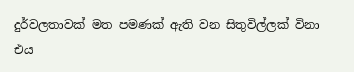දුර්වලතාවක් මත පමණක් ඇති වන සිතුවිල්ලක් විනා එය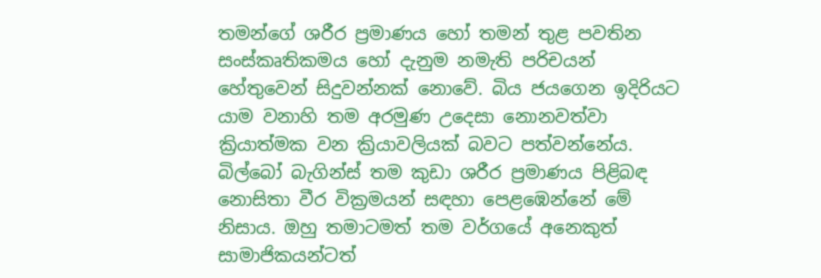තමන්ගේ ශරීර ප්‍රමාණය හෝ තමන් තුළ පවතින සංස්කෘතිකමය හෝ දැනුම නමැති පරිචයන් හේතුවෙන් සිදුවන්නක් නොවේ. බිය ජයගෙන ඉදිරියට යාම වනාහි තම අරමුණ උදෙසා නොනවත්වා ක්‍රියාත්මක වන ක්‍රියාවලියක් බවට පත්වන්නේය. බිල්බෝ බැගින්ස් තම කුඩා ශරීර ප්‍රමාණය පිළිබඳ නොසිතා වීර වික්‍රමයන් සඳහා පෙළඹෙන්නේ මේ නිසාය. ඔහු තමාටමත් තම වර්ගයේ අනෙකුත් සාමාජිකයන්ටත්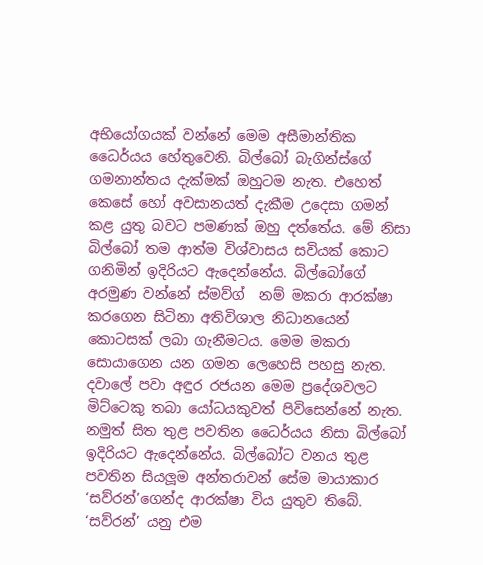අභියෝගයක් වන්නේ මෙම අසීමාන්තික ධෛර්යය හේතුවෙනි. බිල්බෝ බැගින්ස්ගේ ගමනාන්තය දැක්මක් ඔහුටම නැත. එහෙත් කෙසේ හෝ අවසානයත් දැකීම උදෙසා ගමන් කළ යුතු බවට පමණක් ඔහු දත්තේය. මේ නිසා බිල්බෝ තම ආත්ම විශ්වාසය සවියක් කොට ගනිමින් ඉදිරියට ඇදෙන්නේය. බිල්බෝගේ අරමුණ වන්නේ ස්මව්ග්  නම් මකරා ආරක්ෂා කරගෙන සිටිනා අතිවිශාල නිධානයෙන් කොටසක් ලබා ගැනීමටය. මෙම මකරා සොයාගෙන යන ගමන ලෙහෙසි පහසු නැත. දවාලේ පවා අඳුර රජයන මෙම ප්‍රදේශවලට මිට්ටෙකු තබා යෝධයකුවත් පිවිසෙන්නේ නැත. නමුත් සිත තුළ පවතින ධෛර්යය නිසා බිල්බෝ ඉදිරියට ඇදෙන්නේය. බිල්බෝට වනය තුළ පවතින සියලූම අන්තරාවන් සේම මායාකාර ‘සව්රන්’ගෙන්ද ආරක්ෂා විය යුතුව තිබේ. ‘සව්රන්’ යනු එම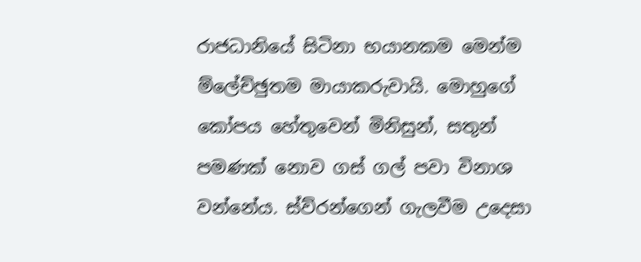රාජධානියේ සිටිනා භයානකම මෙන්ම ම්ලේච්ඡුතම මායාකරුවායි. මොහුගේ කෝපය හේතුවෙන් මිනිසුන්, සතුන් පමණක් නොව ගස් ගල් පවා විනාශ වන්නේය. ස්ව්රන්ගෙන් ගැලවීම උදෙසා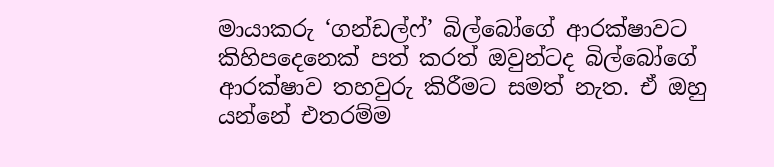මායාකරු ‘ගන්ඩල්ෆ්’ බිල්බෝගේ ආරක්ෂාවට කිහිපදෙනෙක් පත් කරත් ඔවුන්ටද බිල්බෝගේ ආරක්ෂාව තහවුරු කිරීමට සමත් නැත. ඒ ඔහු යන්නේ එතරම්ම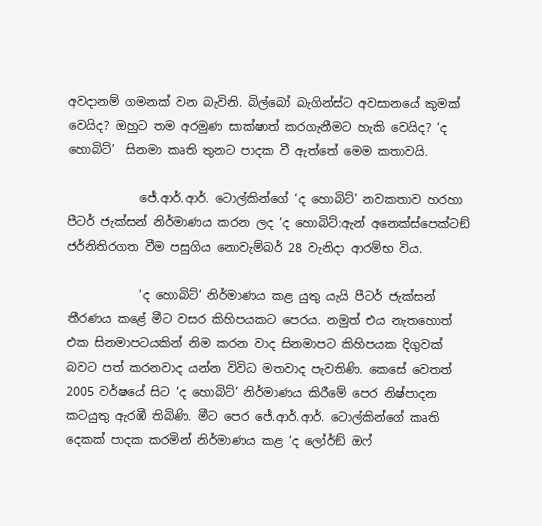අවදානම් ගමනක් වන බැවිනි. බිල්බෝ බැගින්ස්ට අවසානයේ කුමක් වෙයිද? ඔහුට තම අරමුණ සාක්ෂාත් කරගැනීමට හැකි වෙයිද? ‘ද හොබිට්’  සිනමා කෘති තුනට පාදක වී ඇත්තේ මෙම කතාවයි.

            ජේ.ආර්.ආර්. ටොල්කින්ගේ ‘ද හොබිට්’ නවකතාව හරහා පීටර් ජැක්සන් නිර්මාණය කරන ලද ‘ද හොබිට්:ඇන් අනෙක්ස්පෙක්ටඞ් ජර්නිතිරගත වීම පසුගිය නොවැම්බර් 28 වැනිදා ආරම්භ විය.

            ‘ද හොබිට්’ නිර්මාණය කළ යුතු යැයි පීටර් ජැක්සන් තීරණය කළේ මීට වසර කිහිපයකට පෙරය. නමුත් එය නැතහොත් එක සිනමාපටයකින් නිම කරන වාද සිනමාපට කිහිපයක දිගුවක් බවට පත් කරනවාද යන්න විවිධ මතවාද පැවතිණි. කෙසේ වෙතත් 2005 වර්ෂයේ සිට ‘ද හොබිට්’ නිර්මාණය කිරීමේ පෙර නිෂ්පාදන කටයුතු ඇරඹී තිබිණි. මීට පෙර ජේ.ආර්.ආර්. ටොල්කින්ගේ කෘති දෙකක් පාදක කරමින් නිර්මාණය කළ ‘ද ලෝර්ඞ් ඔෆ්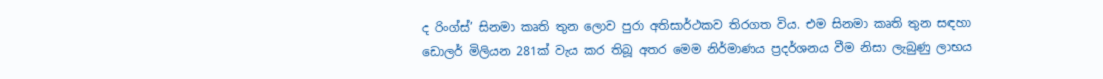ද රිංග්ස්’ සිනමා කෘති තුන ලොව පුරා අතිසාර්ථකව තිරගත විය. එම සිනමා කෘති තුන සඳහා ඩොලර් මිලියන 281ක් වැය කර තිබූ අතර මෙම නිර්මාණය ප්‍රදර්ශනය වීම නිසා ලැබුණු ලාභය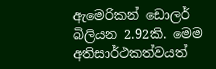ඇමෙරිකන් ඩොලර් බිලියන 2.92කි. මෙම අතිසාර්ථකත්වයත්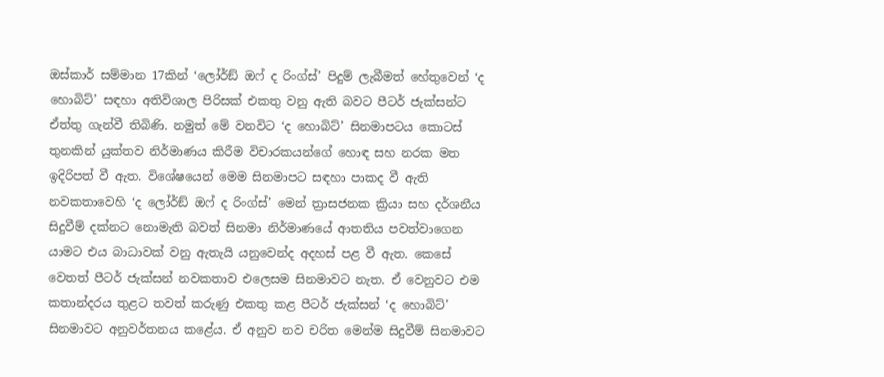ඔස්කාර් සම්මාන 17කින් ‘ලෝර්ඞ් ඔෆ් ද රිංග්ස්’ පිදුම් ලැබීමත් හේතුවෙන් ‘ද හොබිට්’ සඳහා අතිවිශාල පිරිසක් එකතු වනු ඇති බවට පීටර් ජැක්සන්ට ඒත්තු ගැන්වී තිබිණි. නමුත් මේ වනවිට ‘ද හොබිට්’ සිනමාපටය කොටස් තුනකින් යුක්තව නිර්මාණය කිරීම විචාරකයන්ගේ හොඳ සහ නරක මත ඉදිරිපත් වී ඇත. විශේෂයෙන් මෙම සිනමාපට සඳහා පාකද වී ඇති නවකතාවෙහි ‘ද ලෝර්ඞ් ඔෆ් ද රිංග්ස්’ මෙන් ත්‍රාසජනක ක්‍රියා සහ දර්ශනීය සිදුවීම් දක්නට නොමැති බවත් සිනමා නිර්මාණයේ ආතතිය පවත්වාගෙන යාමට එය බාධාවක් වනු ඇතැයි යනුවෙන්ද අදහස් පළ වී ඇත. කෙසේ වෙතත් පීටර් ජැක්සන් නවකතාව එලෙසම සිනමාවට නැත. ඒ වෙනුවට එම කතාන්දරය තුළට තවත් කරුණු එකතු කළ පීටර් ජැක්සන් ‘ද හොබිට්’ සිනමාවට අනුවර්තනය කළේය. ඒ අනුව නව චරිත මෙන්ම සිදුවීම් සිනමාවට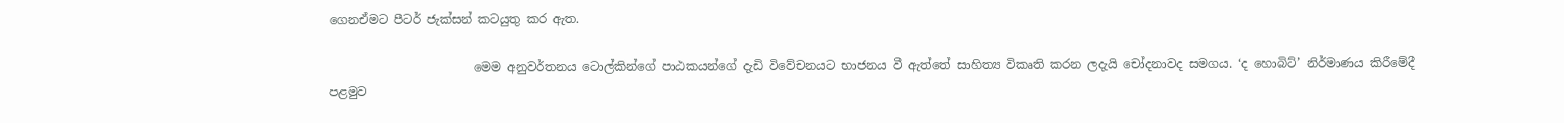ගෙනඒමට පීටර් ජැක්සන් කටයුතු කර ඇත.

                        මෙම අනුවර්තනය ටොල්කින්ගේ පාඨකයන්ගේ දැඩි විවේචනයට භාජනය වී ඇත්තේ සාහිත්‍ය විකෘති කරන ලදැයි චෝදනාවද සමගය. ‘ද හොබිට්’ නිර්මාණය කිරීමේදී පළමුව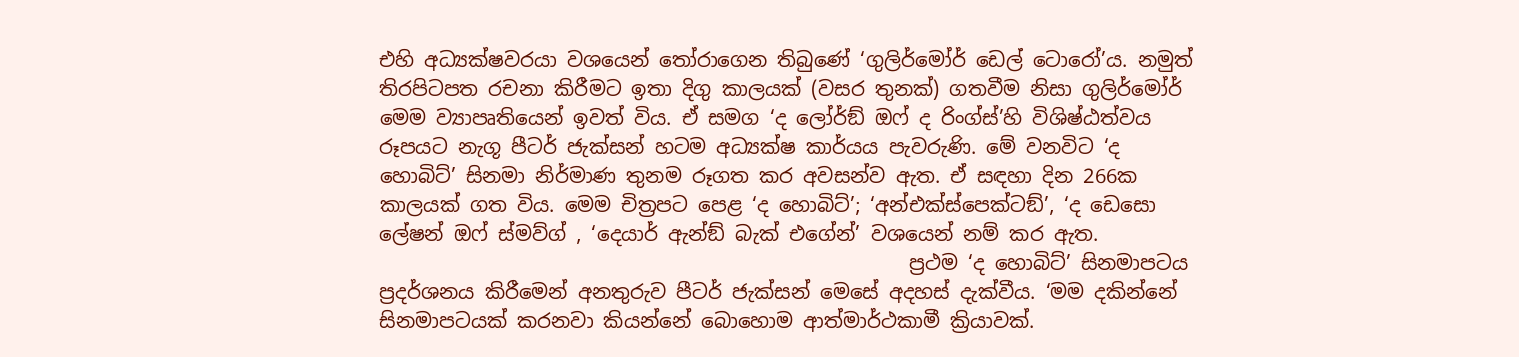එහි අධ්‍යක්ෂවරයා වශයෙන් තෝරාගෙන තිබුණේ ‘ගුලිර්මෝර් ඩෙල් ටොරෝ’ය. නමුත් තිරපිටපත රචනා කිරීමට ඉතා දිගු කාලයක් (වසර තුනක්) ගතවීම නිසා ගුලිර්මෝර් මෙම ව්‍යාපෘතියෙන් ඉවත් විය. ඒ සමග ‘ද ලෝර්ඞ් ඔෆ් ද රිංග්ස්’හි විශිෂ්ඨත්වය රූපයට නැගූ පීටර් ජැක්සන් හටම අධ්‍යක්ෂ කාර්යය පැවරුණි. මේ වනවිට ‘ද හොබිට්’ සිනමා නිර්මාණ තුනම රූගත කර අවසන්ව ඇත. ඒ සඳහා දින 266ක කාලයක් ගත විය. මෙම චිත්‍රපට පෙළ ‘ද හොබිට්’; ‘අන්එක්ස්පෙක්ටඞ්’, ‘ද ඩෙසො ලේෂන් ඔෆ් ස්මව්ග් , ‘දෙයාර් ඇන්ඞ් බැක් එගේන්’ වශයෙන් නම් කර ඇත.
                                                     ප්‍රථම ‘ද හොබිට්’ සිනමාපටය ප්‍රදර්ශනය කිරීමෙන් අනතුරුව පීටර් ජැක්සන් මෙසේ අදහස් දැක්වීය. ‘මම දකින්නේ සිනමාපටයක් කරනවා කියන්නේ බොහොම ආත්මාර්ථකාමී ක්‍රියාවක්.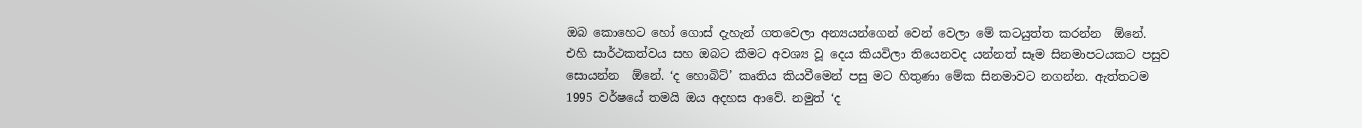ඔබ කොහෙට හෝ ගොස් දැහැන් ගතවෙලා අන්‍යයන්ගෙන් වෙන් වෙලා මේ කටයුත්ත කරන්න  ඕනේ. එහි සාර්ථකත්වය සහ ඔබට කීමට අවශ්‍ය වූ දෙය කියවිලා තියෙනවද යන්නත් සෑම සිනමාපටයකට පසුව සොයන්න  ඕනේ. ‘ද හොබිට්’ කෘතිය කියවීමෙන් පසු මට හිතුණා මේක සිනමාවට නගන්න. ඇත්තටම 1995 වර්ෂයේ තමයි ඔය අදහස ආවේ. නමුත් ‘ද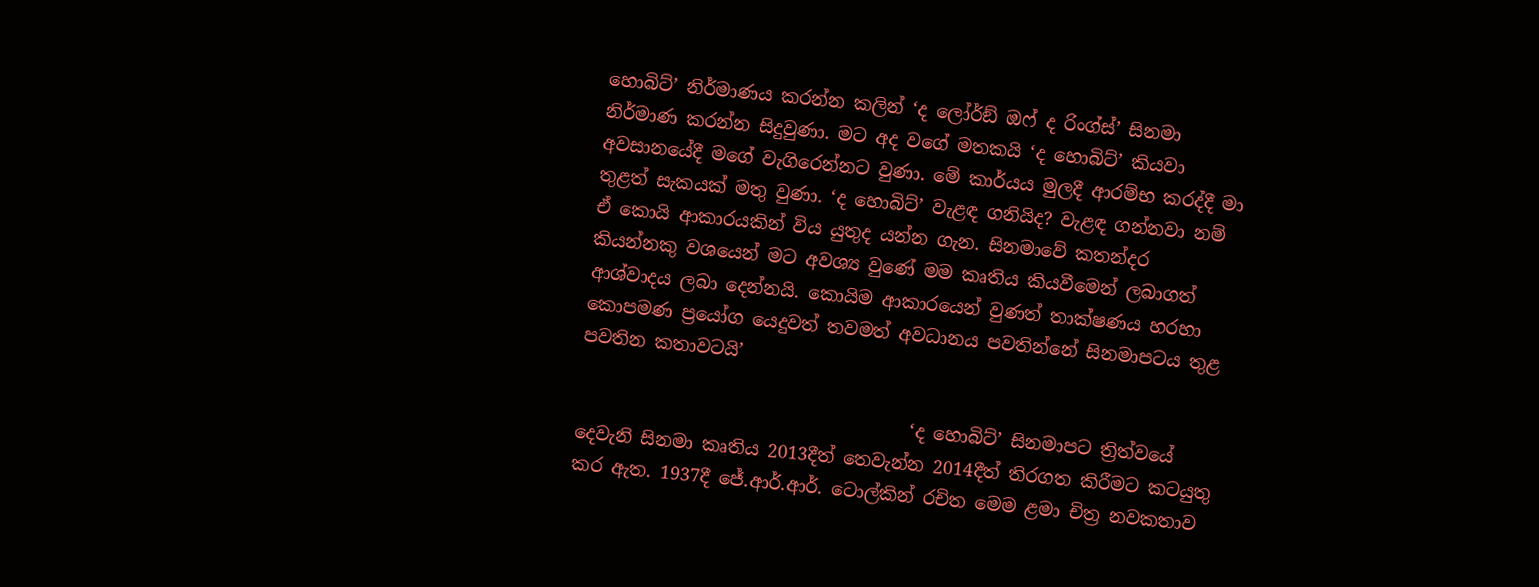හොබිට්’ නිර්මාණය කරන්න කලින් ‘ද ලෝර්ඞ් ඔෆ් ද රිංග්ස්’ සිනමා නිර්මාණ කරන්න සිදුවුණා. මට අද වගේ මතකයි ‘ද හොබිට්’ කියවා අවසානයේදී මගේ වැගිරෙන්නට වුණා. මේ කාර්යය මුලදී ආරම්භ කරද්දී මා තුළත් සැකයක් මතු වුණා. ‘ද හොබිට්’ වැළඳ ගනියිද? වැළඳ ගන්නවා නම් ඒ කොයි ආකාරයකින් විය යුතුද යන්න ගැන. සිනමාවේ කතන්දර කියන්නකු වශයෙන් මට අවශ්‍ය වුණේ මම කෘතිය කියවීමෙන් ලබාගත් ආශ්වාදය ලබා දෙන්නයි. කොයිම ආකාරයෙන් වුණත් තාක්ෂණය හරහා කොපමණ ප්‍රයෝග යෙදුවත් තවමත් අවධානය පවතින්නේ සිනමාපටය තුළ පවතින කතාවටයි’

                                     ‘ද හොබිට්’ සිනමාපට ත්‍රිත්වයේ දෙවැනි සිනමා කෘතිය 2013දීත් තෙවැන්න 2014දීත් තිරගත කිරීමට කටයුතු කර ඇත. 1937දී ජේ.ආර්.ආර්. ටොල්කින් රචිත මෙම ළමා චිත්‍ර නවකතාව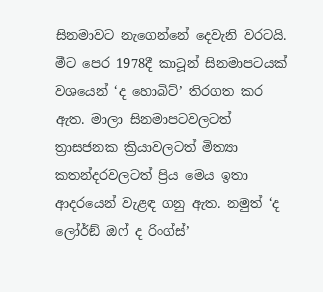සිනමාවට නැගෙන්නේ දෙවැනි වරටයි. මීට පෙර 1978දී කාටූන් සිනමාපටයක් වශයෙන් ‘ද හොබිට්’ තිරගත කර ඇත. මාලා සිනමාපටවලටත් ත්‍රාසජනක ක්‍රියාවලටත් මිත්‍යා කතන්දරවලටත් ප්‍රිය මෙය ඉතා ආදරයෙන් වැළඳ ගනු ඇත. නමුත් ‘ද ලෝර්ඞ් ඔෆ් ද රිංග්ස්’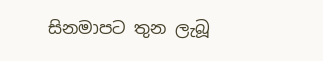සිනමාපට තුන ලැබූ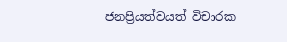ජනප්‍රියත්වයත් විචාරක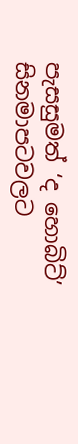පැසසුමත් ‘ද හොබිට්’ සිනමාපටවලට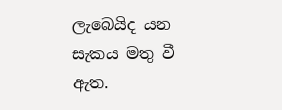ලැබෙයිද යන සැකය මතු වී ඇත.